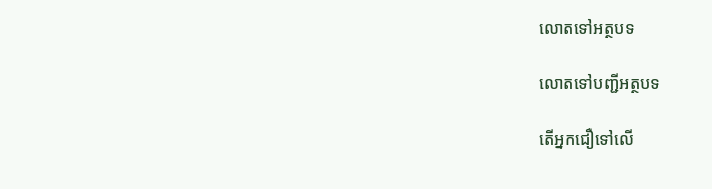លោតទៅអត្ថបទ

លោតទៅបញ្ជីអត្ថបទ

តើអ្នកជឿទៅលើ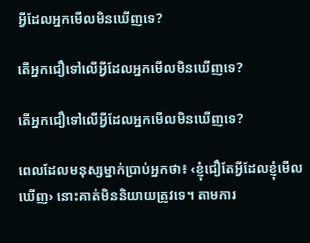អ្វីដែលអ្នកមើលមិនឃើញទេ?

តើអ្នកជឿទៅលើអ្វីដែលអ្នកមើលមិនឃើញទេ?

តើអ្នកជឿទៅលើអ្វីដែលអ្នកមើលមិនឃើញទេ?

ពេលដែលមនុស្សម្នាក់ប្រាប់អ្នកថា៖ ‹ខ្ញុំជឿតែអ្វីដែលខ្ញុំមើលឃើញ› នោះគាត់មិននិយាយត្រូវទេ។ តាមការ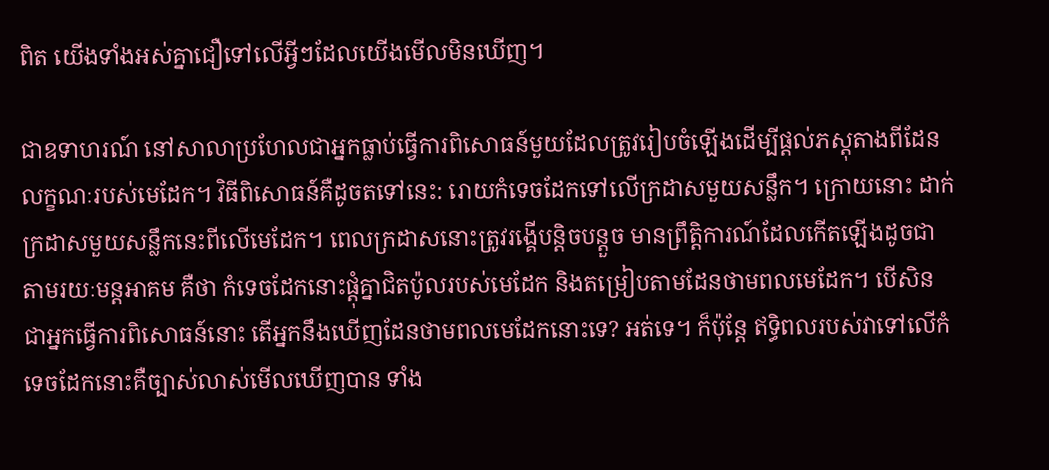ពិត យើងទាំងអស់គ្នាជឿទៅលើអ្វីៗដែលយើងមើលមិនឃើញ។

ជាឧទាហរណ៍ នៅសាលាប្រហែលជាអ្នកធ្លាប់ធ្វើការពិសោធន៍មួយដែលត្រូវរៀបចំឡើងដើម្បីផ្ដល់ភស្តុតាងពីដែនលក្ខណៈរបស់មេដែក។ វិធីពិសោធន៍គឺដូចតទៅនេះ: រោយកំទេចដែកទៅលើក្រដាសមួយសន្លឹក។ ក្រោយនោះ ដាក់ក្រដាសមួយសន្លឹកនេះពីលើមេដែក។ ពេលក្រដាសនោះត្រូវរង្គើបន្ដិចបន្តួច មានព្រឹត្ដិការណ៍ដែលកើតឡើងដូចជាតាមរយៈមន្តអាគម គឺថា កំទេចដែកនោះផ្ដុំគ្នាជិតប៉ូលរបស់មេដែក និងតម្រៀបតាមដែនថាមពលមេដែក។ បើសិនជាអ្នកធ្វើការពិសោធន៍នោះ តើអ្នកនឹងឃើញដែនថាមពលមេដែកនោះទេ? អត់ទេ។ ក៏ប៉ុន្តែ ឥទ្ធិពលរបស់វាទៅលើកំទេចដែកនោះគឺច្បាស់លាស់មើលឃើញបាន ទាំង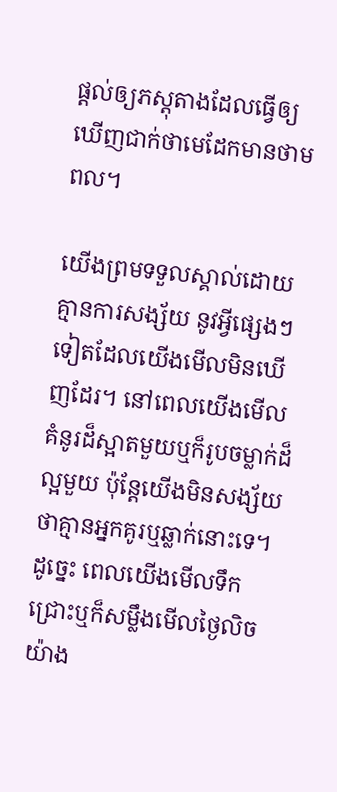ផ្ដល់ឲ្យភស្តុតាងដែលធ្វើឲ្យឃើញជាក់ថាមេដែកមានថាមពល។

យើងព្រមទទួលស្គាល់ដោយគ្មានការសង្ស័យ នូវអ្វីផ្សេងៗទៀតដែលយើងមើលមិនឃើញដែរ។ នៅពេលយើងមើលគំនូរដ៏ស្អាតមួយឬក៏រូបចម្លាក់ដ៏ល្អមួយ ប៉ុន្តែយើងមិនសង្ស័យថាគ្មានអ្នកគូរឬឆ្លាក់នោះទេ។ ដូច្នេះ ពេលយើងមើលទឹកជ្រោះឬក៏សម្លឹងមើលថ្ងៃលិច យ៉ាង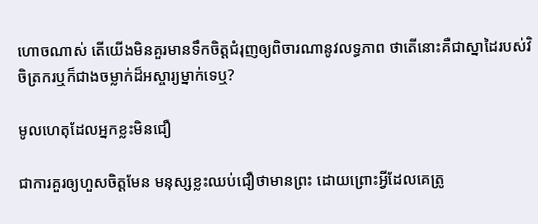ហោចណាស់ តើយើងមិនគួរមានទឹកចិត្តជំរុញឲ្យពិចារណានូវលទ្ធភាព ថាតើនោះគឺជាស្នាដៃរបស់វិចិត្រករឬក៏ជាងចម្លាក់ដ៏អស្ចារ្យម្នាក់ទេឬ?

មូលហេតុដែលអ្នកខ្លះមិនជឿ

ជាការគួរឲ្យហួសចិត្តមែន មនុស្សខ្លះឈប់ជឿថាមានព្រះ ដោយព្រោះអ្វីដែលគេត្រូ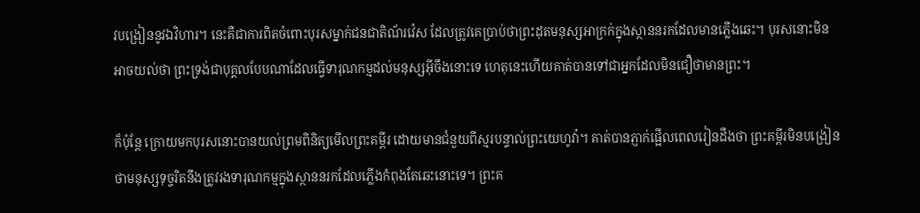វបង្រៀននូវឯវិហារ។ នេះគឺជាការពិតចំពោះបុរសម្នាក់ជនជាតិណ័រវ៉េស ដែលត្រូវគេប្រាប់ថាព្រះដុតមនុស្សអាក្រក់ក្នុងស្ថាននរកដែលមានភ្លើងឆេះ។ បុរសនោះមិនអាចយល់ថា ព្រះទ្រង់ជាបុគ្គលបែបណាដែលធ្វើទារុណកម្មដល់មនុស្សអ៊ីចឹងនោះទេ ហេតុនេះហើយគាត់បានទៅជាអ្នកដែលមិនជឿថាមានព្រះ។

ក៏ប៉ុន្តែ ក្រោយមកបុរសនោះបានយល់ព្រមពិនិត្យមើលព្រះគម្ពីរ ដោយមានជំនួយពីស្មរបន្ទាល់ព្រះយេហូវ៉ា។ គាត់បានភ្ញាក់ផ្អើលពេលរៀនដឹងថា ព្រះគម្ពីរមិនបង្រៀនថាមនុស្សទុច្ចរិតនឹងត្រូវរងទារុណកម្មក្នុងស្ថាននរកដែលភ្លើងកំពុងតែឆេះនោះទេ។ ព្រះគ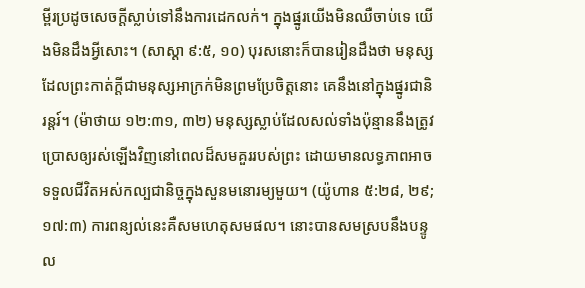ម្ពីរប្រដូចសេចក្ដីស្លាប់ទៅនឹងការដេកលក់។ ក្នុងផ្នូរយើងមិនឈឺចាប់ទេ យើងមិនដឹងអ្វីសោះ។ (សាស្ដា ៩:៥, ១០) បុរសនោះក៏បានរៀនដឹងថា មនុស្សដែលព្រះកាត់ក្ដីជាមនុស្សអាក្រក់មិនព្រមប្រែចិត្តនោះ គេនឹងនៅក្នុងផ្នូរជានិរន្តរ៍។ (ម៉ាថាយ ១២:៣១, ៣២) មនុស្សស្លាប់ដែលសល់ទាំងប៉ុន្មាននឹងត្រូវប្រោសឲ្យរស់ឡើងវិញនៅពេលដ៏សមគួររបស់ព្រះ ដោយមានលទ្ធភាពអាចទទួលជីវិតអស់កល្បជានិច្ចក្នុងសួនមនោរម្យមួយ។ (យ៉ូហាន ៥:២៨, ២៩; ១៧:៣) ការពន្យល់នេះគឺសមហេតុសមផល។ នោះបានសមស្របនឹងបន្ទូល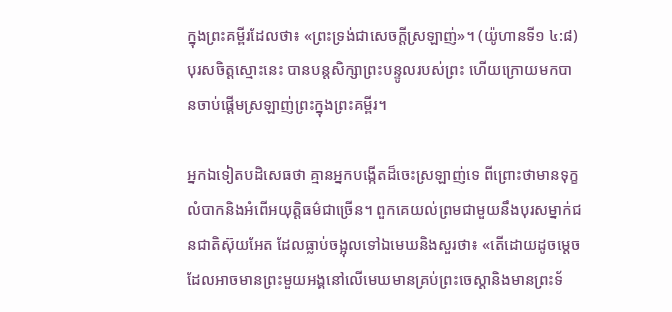ក្នុងព្រះគម្ពីរដែលថា៖ «ព្រះទ្រង់ជាសេចក្ដីស្រឡាញ់»។ (យ៉ូហានទី១ ៤:៨) បុរសចិត្តស្មោះនេះ បានបន្តសិក្សាព្រះបន្ទូលរបស់ព្រះ ហើយក្រោយមកបានចាប់ផ្ដើមស្រឡាញ់ព្រះក្នុងព្រះគម្ពីរ។

អ្នកឯទៀតបដិសេធថា គ្មានអ្នកបង្កើតដ៏ចេះស្រឡាញ់ទេ ពីព្រោះថាមានទុក្ខលំបាកនិងអំពើអយុត្ដិធម៌ជាច្រើន។ ពួកគេយល់ព្រមជាមួយនឹងបុរសម្នាក់ជនជាតិស៊ុយអែត ដែលធ្លាប់ចង្អុលទៅឯមេឃនិងសួរថា៖ «តើដោយដូចម្ដេចដែលអាចមានព្រះមួយអង្គនៅលើមេឃមានគ្រប់ព្រះចេស្ដានិងមានព្រះទ័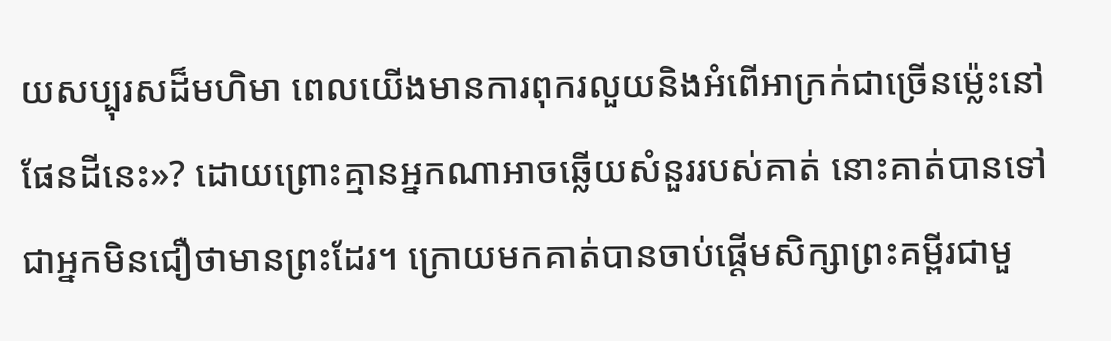យសប្បុរសដ៏មហិមា ពេលយើងមានការពុករលួយនិងអំពើអាក្រក់ជាច្រើនម្ល៉េះនៅផែនដីនេះ»? ដោយព្រោះគ្មានអ្នកណាអាចឆ្លើយសំនួររបស់គាត់ នោះគាត់បានទៅជាអ្នកមិនជឿថាមានព្រះដែរ។ ក្រោយមកគាត់បានចាប់ផ្ដើមសិក្សាព្រះគម្ពីរជាមួ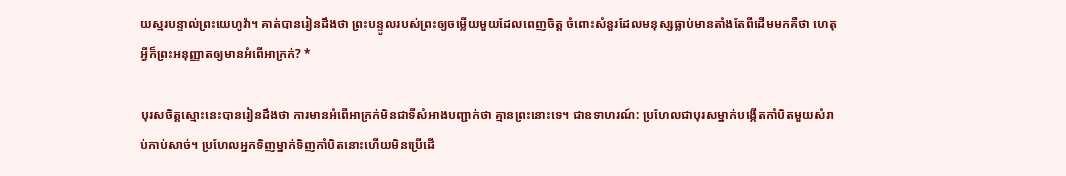យស្មរបន្ទាល់ព្រះយេហូវ៉ា។ គាត់បានរៀនដឹងថា ព្រះបន្ទូលរបស់ព្រះឲ្យចម្លើយមួយដែលពេញចិត្ត ចំពោះសំនួរដែលមនុស្សធ្លាប់មានតាំងតែពីដើមមកគឺថា ហេតុអ្វីក៏ព្រះអនុញ្ញាតឲ្យមានអំពើអាក្រក់? *

បុរសចិត្តស្មោះនេះបានរៀនដឹងថា ការមានអំពើអាក្រក់មិនជាទីសំអាងបញ្ជាក់ថា គ្មានព្រះនោះទេ។ ជាឧទាហរណ៍: ប្រហែលជាបុរសម្នាក់បង្កើតកាំបិតមួយសំរាប់កាប់សាច់។ ប្រហែលអ្នកទិញម្នាក់ទិញកាំបិតនោះហើយមិនប្រើដើ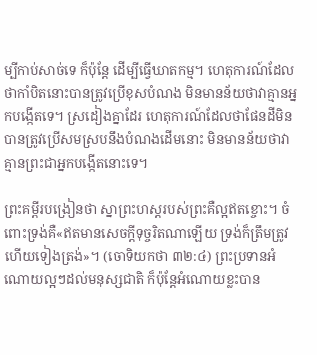ម្បីកាប់សាច់ទេ ក៏ប៉ុន្តែ ដើម្បីធ្វើឃាតកម្ម។ ហេតុការណ៍ដែលថាកាំបិតនោះបានត្រូវប្រើខុសបំណង មិនមានន័យថាវាគ្មានអ្នកបង្កើតទេ។ ស្រដៀងគ្នាដែរ ហេតុការណ៍ដែលថាផែនដីមិនបានត្រូវប្រើសមស្របនឹងបំណងដើមនោះ មិនមានន័យថាវាគ្មានព្រះជាអ្នកបង្កើតនោះទេ។

ព្រះគម្ពីរបង្រៀនថា ស្នាព្រះហស្តរបស់ព្រះគឺល្អឥតខ្ចោះ។ ចំពោះទ្រង់គឺ«ឥតមានសេចក្ដីទុច្ចរិតណាឡើយ ទ្រង់ក៏ត្រឹមត្រូវ ហើយទៀងត្រង់»។ (ចោទិយកថា ៣២:៤) ព្រះប្រទានអំណោយល្អៗដល់មនុស្សជាតិ ក៏ប៉ុន្តែអំណោយខ្លះបាន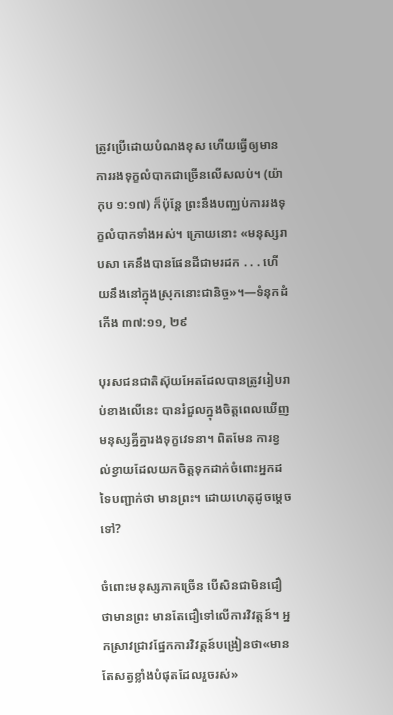ត្រូវប្រើដោយបំណងខុស ហើយធ្វើឲ្យមានការរងទុក្ខលំបាកជាច្រើនលើសលប់។ (យ៉ាកុប ១:១៧) ក៏ប៉ុន្តែ ព្រះនឹងបញ្ឈប់ការរងទុក្ខលំបាកទាំងអស់។ ក្រោយនោះ «មនុស្សរាបសា គេនឹងបានផែនដីជាមរដក . . . ហើយនឹងនៅក្នុងស្រុកនោះជានិច្ច»។—ទំនុកដំកើង ៣៧:១១, ២៩

បុរសជនជាតិស៊ុយអែតដែលបានត្រូវរៀបរាប់ខាងលើនេះ បានរំជួលក្នុងចិត្តពេលឃើញមនុស្សគ្នីគ្នារងទុក្ខវេទនា។ ពិតមែន ការខ្វល់ខ្វាយដែលយកចិត្តទុកដាក់ចំពោះអ្នកដទៃបញ្ជាក់ថា មានព្រះ។ ដោយហេតុដូចម្ដេចទៅ?

ចំពោះមនុស្សភាគច្រើន បើសិនជាមិនជឿថាមានព្រះ មានតែជឿទៅលើការវិវត្តន៍។ អ្នកស្រាវជ្រាវផ្នែកការវិវត្តន៍បង្រៀនថា«មានតែសត្វខ្លាំងបំផុតដែលរួចរស់»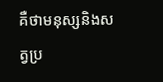គឺថាមនុស្សនិងសត្វប្រ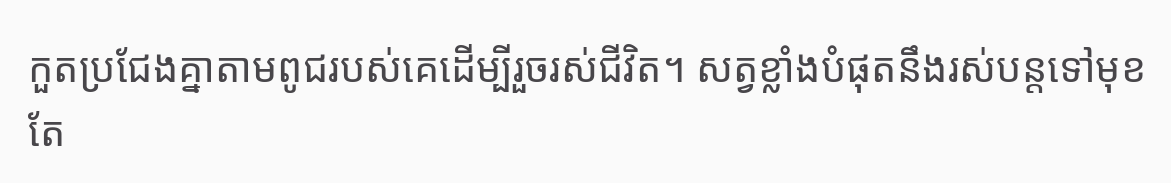កួតប្រជែងគ្នាតាមពូជរបស់គេដើម្បីរួចរស់ជីវិត។ សត្វខ្លាំងបំផុតនឹងរស់បន្តទៅមុខ តែ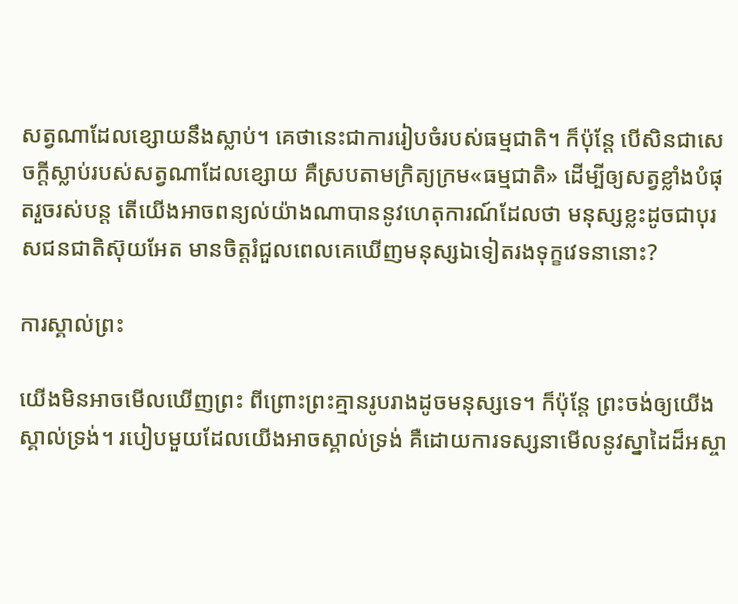សត្វណាដែលខ្សោយនឹងស្លាប់។ គេថានេះជាការរៀបចំរបស់ធម្មជាតិ។ ក៏ប៉ុន្តែ បើសិនជាសេចក្ដីស្លាប់របស់សត្វណាដែលខ្សោយ គឺស្របតាមក្រិត្យក្រម«ធម្មជាតិ» ដើម្បីឲ្យសត្វខ្លាំងបំផុតរួចរស់បន្ត តើយើងអាចពន្យល់យ៉ាងណាបាននូវហេតុការណ៍ដែលថា មនុស្សខ្លះដូចជាបុរសជនជាតិស៊ុយអែត មានចិត្តរំជួលពេលគេឃើញមនុស្សឯទៀតរងទុក្ខវេទនានោះ?

ការស្គាល់ព្រះ

យើងមិនអាចមើលឃើញព្រះ ពីព្រោះព្រះគ្មានរូបរាងដូចមនុស្សទេ។ ក៏ប៉ុន្តែ ព្រះចង់ឲ្យយើងស្គាល់ទ្រង់។ របៀបមួយដែលយើងអាចស្គាល់ទ្រង់ គឺដោយការទស្សនាមើលនូវស្នាដៃដ៏អស្ចា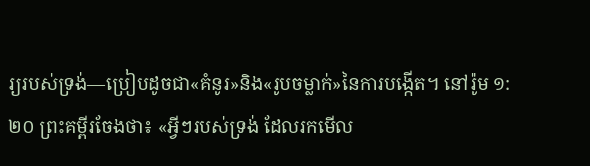រ្យរបស់ទ្រង់—ប្រៀបដូចជា«គំនូរ»និង«រូបចម្លាក់»នៃការបង្កើត។ នៅរ៉ូម ១:២០ ព្រះគម្ពីរចែងថា៖ «អ្វីៗរបស់ទ្រង់ ដែលរកមើល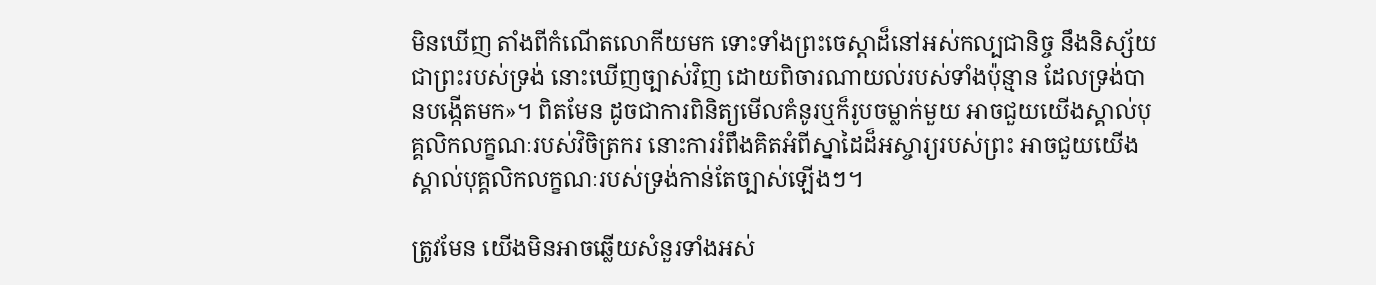មិនឃើញ តាំងពីកំណើតលោកីយមក ទោះទាំងព្រះចេស្ដាដ៏នៅអស់កល្បជានិច្ច នឹងនិស្ស័យជាព្រះរបស់ទ្រង់ នោះឃើញច្បាស់វិញ ដោយពិចារណាយល់របស់ទាំងប៉ុន្មាន ដែលទ្រង់បានបង្កើតមក»។ ពិតមែន ដូចជាការពិនិត្យមើលគំនូរឬក៏រូបចម្លាក់មួយ អាចជួយយើងស្គាល់បុគ្គលិកលក្ខណៈរបស់វិចិត្រករ នោះការរំពឹងគិតអំពីស្នាដៃដ៏អស្ចារ្យរបស់ព្រះ អាចជួយយើងស្គាល់បុគ្គលិកលក្ខណៈរបស់ទ្រង់កាន់តែច្បាស់ឡើងៗ។

ត្រូវមែន យើងមិនអាចឆ្លើយសំនួរទាំងអស់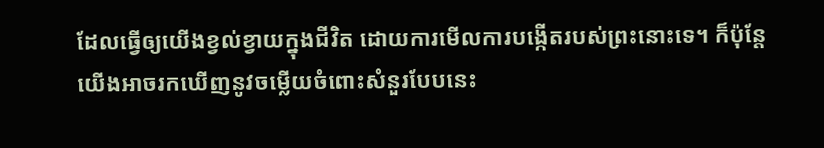ដែលធ្វើឲ្យយើងខ្វល់ខ្វាយក្នុងជីវិត ដោយការមើលការបង្កើតរបស់ព្រះនោះទេ។ ក៏ប៉ុន្តែ យើងអាចរកឃើញនូវចម្លើយចំពោះសំនួរបែបនេះ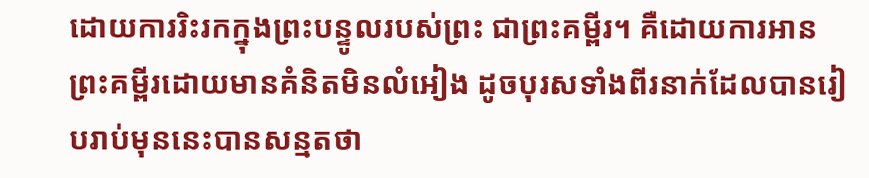ដោយការរិះរកក្នុងព្រះបន្ទូលរបស់ព្រះ ជាព្រះគម្ពីរ។ គឺដោយការអានព្រះគម្ពីរដោយមានគំនិតមិនលំអៀង ដូចបុរសទាំងពីរនាក់ដែលបានរៀបរាប់មុននេះបានសន្មតថា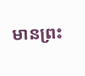មានព្រះ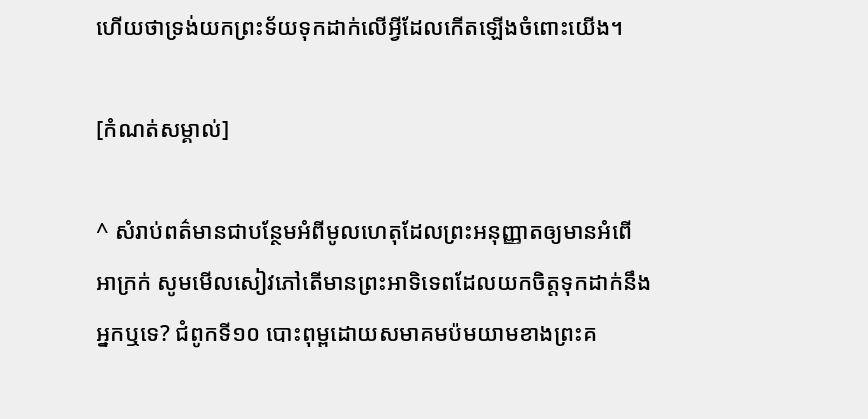ហើយថាទ្រង់យកព្រះទ័យទុកដាក់លើអ្វីដែលកើតឡើងចំពោះយើង។

[កំណត់សម្គាល់]

^ សំរាប់ពត៌មានជាបន្ថែមអំពីមូលហេតុដែលព្រះអនុញ្ញាតឲ្យមានអំពើអាក្រក់ សូមមើលសៀវភៅតើមានព្រះអាទិទេពដែលយកចិត្តទុកដាក់នឹងអ្នកឬទេ? ជំពូកទី១០ បោះពុម្ពដោយសមាគមប៉មយាមខាងព្រះគ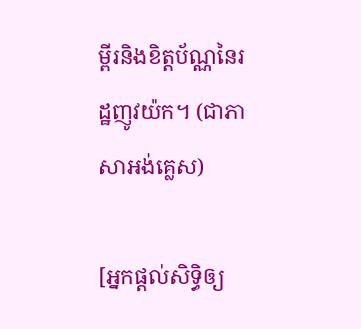ម្ពីរនិងខិត្តប័ណ្ណនៃរដ្ឋញូវយ៉ក។ (ជាភាសាអង់គ្លេស)

[អ្នកផ្ដល់សិទ្ធិឲ្យ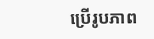ប្រើរូបភាព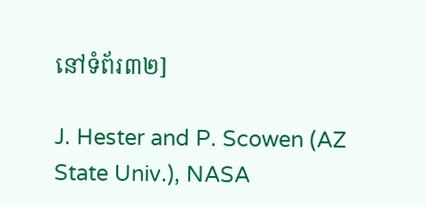នៅទំព័រ៣២]

J. Hester and P. Scowen (AZ State Univ.), NASA